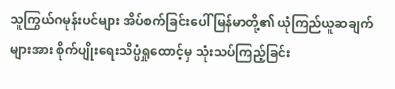သူကြွယ်ဂမုန်းပင်များ အိပ်စက်ခြင်းပေါ် မြန်မာတို့၏ ယုံကြည်ယူဆချက်များအား စိုက်ပျိုးရေးသိပ္ပံရှုထောင့်မှ သုံးသပ်ကြည့်ခြင်း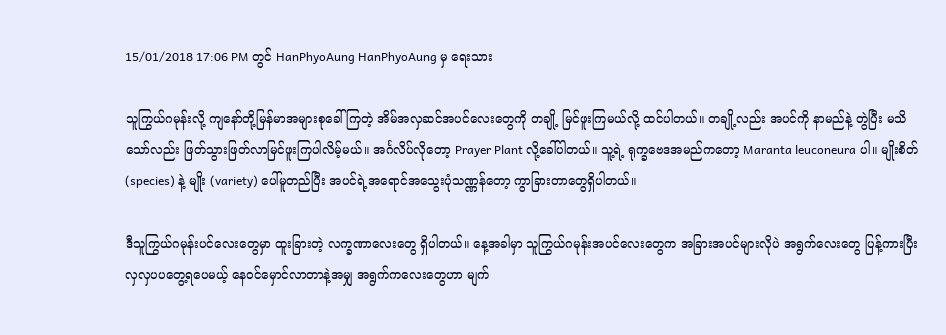15/01/2018 17:06 PM တွင် HanPhyoAung HanPhyoAung မှ ရေးသား

သူကြွယ်ဂမုန်းလို့ ကျနော်တို့မြန်မာအများစုခေါ်ကြတဲ့ အိမ်အလှဆင်အပင်လေးတွေကို တချို့ မြင်ဖူးကြမယ်လို့ ထင်ပါတယ်။ တချို့လည်း အပင်ကို နာမည်နဲ့ တွဲပြီး မသိသော်လည်း ဖြတ်သွားဖြတ်လာမြင်ဖူးကြပါလိမ့်မယ်။ အင်္ဂလိပ်လိုတော့ Prayer Plant လို့ခေါ်ပါတယ်။ သူ့ရဲ့ ရုက္ခဗေဒအမည်ကတော့ Maranta leuconeura ပါ။ မျိုးစိတ် (species) နဲ့ မျိုး (variety) ပေါ်မူတည်ပြီး အပင်ရဲ့အရောင်အသွေးပုံသဏ္ဏန်တော့ ကွာခြားတာတွေရှိပါတယ်။

ဒီသူကြွယ်ဂမုန်းပင်လေးတွေမှာ ထူးခြားတဲ့ လက္ခဏာလေးတွေ ရှိပါတယ်။ နေ့အခါမှာ သူကြွယ်ဂမုန်းအပင်လေးတွေက အခြားအပင်များလိုပဲ အရွက်လေးတွေ ပြန့်ကားပြီး လှလှပပတွေ့ရပေမယ့် နေဝင်မှောင်လာတာနဲ့အမျှ အရွက်ကလေးတွေဟာ မျက်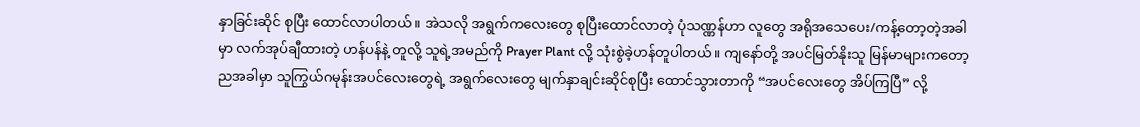နှာခြင်းဆိုင် စုပြီး ထောင်လာပါတယ်။ အဲသလို အရွက်ကလေးတွေ စုပြီးထောင်လာတဲ့ ပုံသဏ္ဏန်ဟာ လူတွေ အရိုအသေပေး/ကန့်တော့တဲ့အခါမှာ လက်အုပ်ချီထားတဲ့ ဟန်ပန်နဲ့ တူလို့ သူရဲ့အမည်ကို Prayer Plant လို့ သုံးစွဲခဲ့ဟန်တူပါတယ်။ ကျနော်တို့ အပင်မြတ်နိုးသူ မြန်မာများကတော့ ညအခါမှာ သူကြွယ်ဂမုန်းအပင်လေးတွေရဲ့ အရွက်လေးတွေ မျက်နှာချင်းဆိုင်စုပြီး ထောင်သွားတာကို “အပင်လေးတွေ အိပ်ကြပြီ” လို့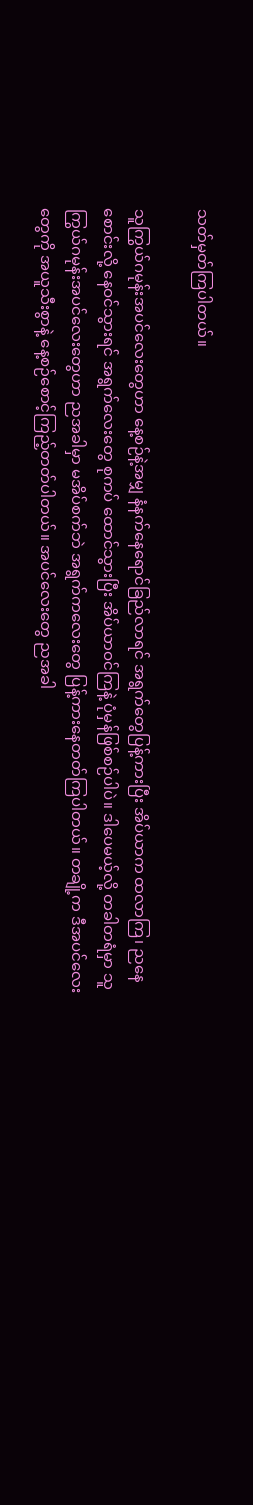သတ်မှတ်ကြပါတယ်။

သူကြွယ်ဂမုန်းအပင်လေးတွေဟာ နေ့စဉ်နဲ့အမျှ နံနက်နေရောင်ခြည်လာရင် အရွက်တွေပြန့်ကားပြီး အိပ်ယာက ထလာကြ၊ ညနေစောင်းလို့ နေဝင်သွားရင် အရွက်လေးတွေ စုကပ် ထောင်သွားပြီး အိပ်ယာဝင်ကြနဲ့ ပုံမှန်ဖြစ်စဉ်ပါပဲ။ ဒါပေမယ့်လို့ တခါတရံမှာ သူကြွယ်ဂမုန်းအပင်လေးတွေဟာ ညအခါမှာ မအိပ်စက်ဘဲ အရွက်ကလေးတွေ ပြန့်ကားနေတတ်ကြပါတယ်။ တချို့က ဒီအပင်လေးတွေကို အယူသီးစွာနဲ့ နေ့စဉ်စောင့်ကြည့်တတ်ပါတယ်။ အပင်လေးတွေ ညအခါ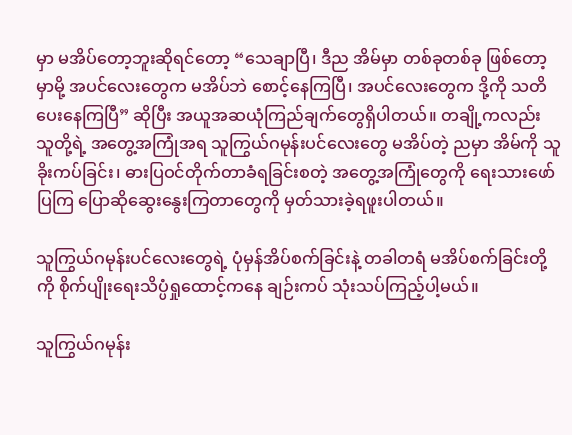မှာ မအိပ်တော့ဘူးဆိုရင်တော့ “သေချာပြီ၊ ဒီည အိမ်မှာ တစ်ခုတစ်ခု ဖြစ်တော့မှာမို့ အပင်လေးတွေက မအိပ်ဘဲ စောင့်နေကြပြီ၊ အပင်လေးတွေက ဒို့ကို သတိပေးနေကြပြီ” ဆိုပြီး အယူအဆယုံကြည်ချက်တွေရှိပါတယ်။ တချို့ကလည်း သူတို့ရဲ့ အတွေ့အကြုံအရ သူကြွယ်ဂမုန်းပင်လေးတွေ မအိပ်တဲ့ ညမှာ အိမ်ကို သူခိုးကပ်ခြင်း၊ ဓားပြဝင်တိုက်တာခံရခြင်းစတဲ့ အတွေ့အကြုံတွေကို ရေးသားဖော်ပြကြ ပြောဆိုဆွေးနွေးကြတာတွေကို မှတ်သားခဲ့ရဖူးပါတယ်။

သူကြွယ်ဂမုန်းပင်လေးတွေရဲ့ ပုံမှန်အိပ်စက်ခြင်းနဲ့ တခါတရံ မအိပ်စက်ခြင်းတို့ကို စိုက်ပျိုးရေးသိပ္ပံရှုထောင့်ကနေ ချဉ်းကပ် သုံးသပ်ကြည့်ပါ့မယ်။

သူကြွယ်ဂမုန်း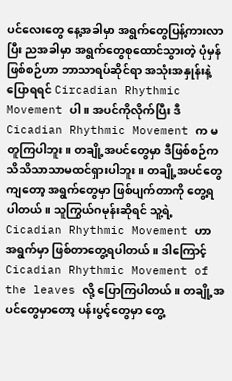ပင်လေးတွေ နေ့အခါမှာ အရွက်တွေပြန့်ကားလာပြီး ညအခါမှာ အရွက်တွေစုထောင်သွားတဲ့ ပုံမှန်ဖြစ်စဉ်ဟာ ဘာသာရပ်ဆိုင်ရာ အသုံးအနှုန်းနဲ့ ပြောရရင် Circadian Rhythmic Movement ပါ။ အပင်ကိုလိုက်ပြီး ဒီ Cicadian Rhythmic Movement က မတူကြပါဘူး။ တချို့အပင်တွေမှာ ဒီဖြစ်စဉ်က သိသိသာသာမထင်ရှားပါဘူး။ တချို့အပင်တွေကျတော့ အရွက်တွေမှာ ဖြစ်ပျက်တာကို တွေ့ရပါတယ်။ သူကြွယ်ဂမုန်းဆိုရင် သူ့ရဲ့  Cicadian Rhythmic Movement ဟာ အရွက်မှာ ဖြစ်တာတွေ့ရပါတယ်။ ဒါကြောင့် Cicadian Rhythmic Movement of the leaves လို့ ပြောကြပါတယ်။ တချို့အပင်တွေမှာတော့ ပန်းပွင့်တွေမှာ တွေ့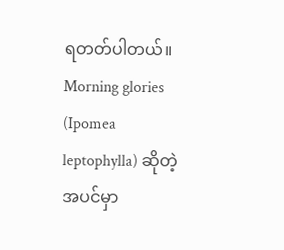ရတတ်ပါတယ်။ Morning glories (Ipomea leptophylla) ဆိုတဲ့ အပင်မှာ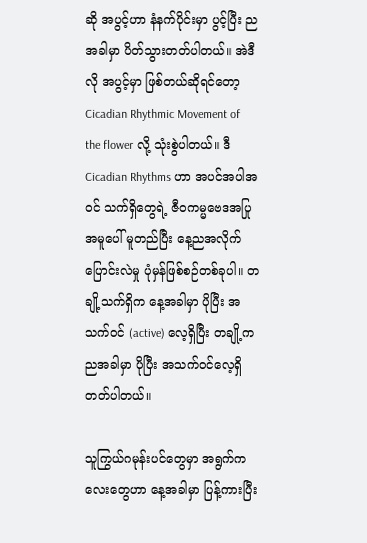ဆို အပွင့်ဟာ နံနက်ပိုင်းမှာ ပွင့်ပြီး ညအခါမှာ ပိတ်သွားတတ်ပါတယ်။ အဲဒီလို အပွင့်မှာ ဖြစ်တယ်ဆိုရင်တော့ Cicadian Rhythmic Movement of the flower လို့ သုံးစွဲပါတယ်။ ဒီ Cicadian Rhythms ဟာ အပင်အပါအဝင် သက်ရှိတွေရဲ့ ဇီဝကမ္မဗေဒအပြုအမူပေါ် မူတည်ပြီး နေ့ညအလိုက် ပြောင်းလဲမှု ပုံမှန်ဖြစ်စဉ်တစ်ခုပါ။ တချို့သက်ရှိက နေ့အခါမှာ ပိုပြီး အသက်ဝင် (active) လေ့ရှိပြီး တချို့က ညအခါမှာ ပိုပြီး အသက်ဝင်လေ့ရှိတတ်ပါတယ်။

သူကြွယ်ဂမုန်းပင်တွေမှာ အရွက်ကလေးတွေဟာ နေ့အခါမှာ ပြန့်ကားပြီး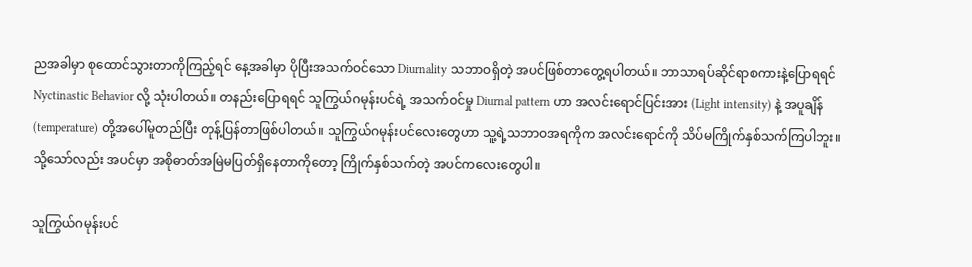ညအခါမှာ စုထောင်သွားတာကိုကြည့်ရင် နေ့အခါမှာ ပိုပြီးအသက်ဝင်သော Diurnality သဘာဝရှိတဲ့ အပင်ဖြစ်တာတွေ့ရပါတယ်။ ဘာသာရပ်ဆိုင်ရာစကားနဲ့ပြောရရင် Nyctinastic Behavior လို့ သုံးပါတယ်။ တနည်းပြောရရင် သူကြွယ်ဂမုန်းပင်ရဲ့ အသက်ဝင်မှု Diurnal pattern ဟာ အလင်းရောင်ပြင်းအား (Light intensity) နဲ့ အပူချိန် (temperature) တို့အပေါ်မူတည်ပြီး တုန့်ပြန်တာဖြစ်ပါတယ်။ သူကြွယ်ဂမုန်းပင်လေးတွေဟာ သူ့ရဲ့သဘာဝအရကိုက အလင်းရောင်ကို သိပ်မကြိုက်နှစ်သက်ကြပါဘူး။ သို့သော်လည်း အပင်မှာ အစိုဓာတ်အမြဲမပြတ်ရှိနေတာကိုတော့ ကြိုက်နှစ်သက်တဲ့ အပင်ကလေးတွေပါ။

သူကြွယ်ဂမုန်းပင်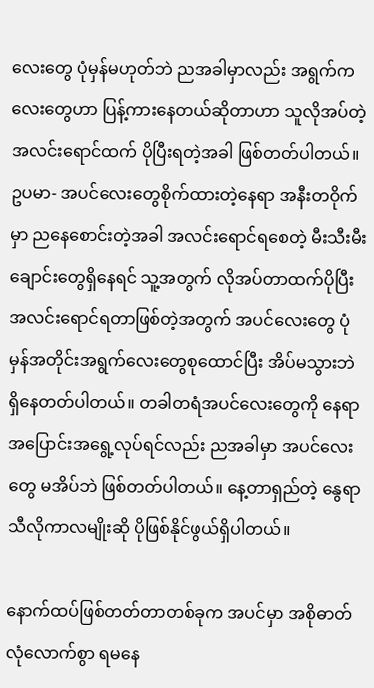လေးတွေ ပုံမှန်မဟုတ်ဘဲ ညအခါမှာလည်း အရွက်ကလေးတွေဟာ ပြန့်ကားနေတယ်ဆိုတာဟာ သူလိုအပ်တဲ့ အလင်းရောင်ထက် ပိုပြီးရတဲ့အခါ ဖြစ်တတ်ပါတယ်။ ဥပမာ- အပင်လေးတွေစိုက်ထားတဲ့နေရာ အနီးတဝိုက်မှာ ညနေစောင်းတဲ့အခါ အလင်းရောင်ရစေတဲ့ မီးသီးမီးချောင်းတွေရှိနေရင် သူ့အတွက် လိုအပ်တာထက်ပိုပြီး အလင်းရောင်ရတာဖြစ်တဲ့အတွက် အပင်လေးတွေ ပုံမှန်အတိုင်းအရွက်လေးတွေစုထောင်ပြီး အိပ်မသွားဘဲ ရှိနေတတ်ပါတယ်။ တခါတရံအပင်လေးတွေကို နေရာအပြောင်းအရွေ့လုပ်ရင်လည်း ညအခါမှာ အပင်လေးတွေ မအိပ်ဘဲ ဖြစ်တတ်ပါတယ်။ နေ့တာရှည်တဲ့ နွေရာသီလိုကာလမျိုးဆို ပိုဖြစ်နိုင်ဖွယ်ရှိပါတယ်။

နောက်ထပ်ဖြစ်တတ်တာတစ်ခုက အပင်မှာ အစိုဓာတ်လုံလောက်စွာ ရမနေ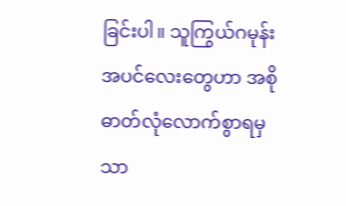ခြင်းပါ။ သူကြွယ်ဂမုန်းအပင်လေးတွေဟာ အစိုဓာတ်လုံလောက်စွာရမှသာ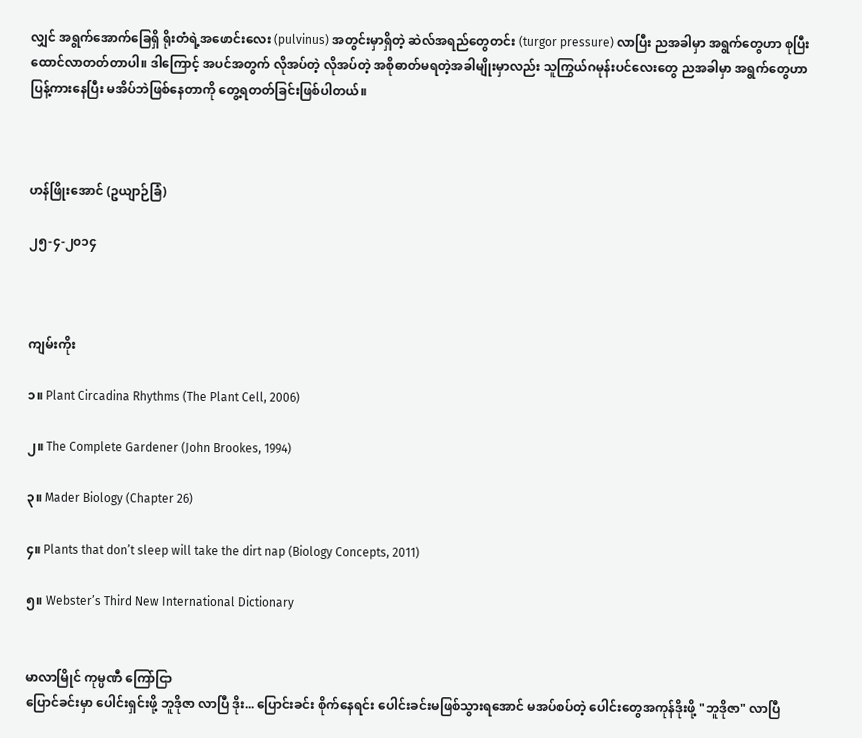လျှင် အရွက်အောက်ခြေရှိ ရိုးတံရဲ့အဖောင်းလေး (pulvinus) အတွင်းမှာရှိတဲ့ ဆဲလ်အရည်တွေတင်း (turgor pressure) လာပြီး ညအခါမှာ အရွက်တွေဟာ စုပြီးထောင်လာတတ်တာပါ။ ဒါကြောင့် အပင်အတွက် လိုအပ်တဲ့ လိုအပ်တဲ့ အစိုဓာတ်မရတဲ့အခါမျိုးမှာလည်း သူကြွယ်ဂမုန်းပင်လေးတွေ ညအခါမှာ အရွက်တွေဟာ ပြန့်ကားနေပြီး မအိပ်ဘဲဖြစ်နေတာကို တွေ့ရတတ်ခြင်းဖြစ်ပါတယ်။



ဟန်ဖြိုးအောင် (ဥယျာဉ်ခြံ)

၂၅-၄-၂၀၁၄



ကျမ်းကိုး

၁။ Plant Circadina Rhythms (The Plant Cell, 2006)

၂။ The Complete Gardener (John Brookes, 1994)

၃။ Mader Biology (Chapter 26)

၄။ Plants that don’t sleep will take the dirt nap (Biology Concepts, 2011)

၅။ Webster’s Third New International Dictionary


မာလာမြိုင် ကုမ္ပဏီ ကြော်ငြာ
ပြောင်ခင်းမှာ ပေါင်းရှင်းဖို့ ဘူဒိုဇာ လာပြီ ဒိုး... ပြောင်းခင်း စိုက်နေရင်း ပေါင်းခင်းမဖြစ်သွားရအောင် မအပ်စပ်တဲ့ ပေါင်းတွေအကုန်ဒိုးဖို့ "ဘူဒိုဇာ" လာပြီ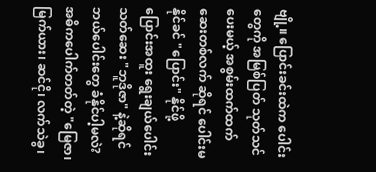ဗျို့။ ပြောင်းခင်းထဲက ပေါင်းတွေကို အမြစ်ပြတ် သုတ်သင်ပေးမယ့် အစွမ်းထက်ထက် ဆေးတစ်လက် ဆိုရင် ပေါင်းမနိုင်ခင် "ပြောင်း" နိုင်ဖို့ ပြောင်းအထူး ရွေးချယ်ပေါင်းသတ်ဆေး "ဘူဒိုဇာ" နဲ့ဆိုရင် ဘယ်ပေါင်းတွေ ခံနိုင်ပါ့မလဲ? အဓိကပေါက်တတ်တဲ့ "မြေဇာ၊ မြက်ယား၊ ဆင်ငို၊ လက်သဲခွ၊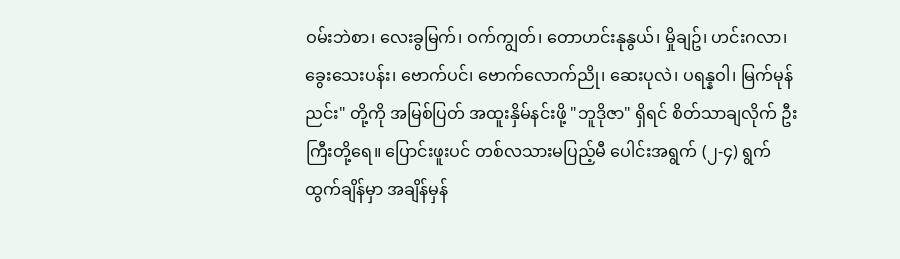ဝမ်းဘဲစာ၊ လေးခွမြက်၊ ဝက်ကျွတ်၊ တောဟင်းနုနွယ်၊ မှိုချဥ်၊ ဟင်းဂလာ၊ ခွေးသေးပန်း၊ ဗောက်ပင်၊ ဗောက်လောက်ညို၊ ဆေးပုလဲ၊ ပရန္နဝါ၊ မြက်မုန်ညင်း" တို့ကို အမြစ်ပြတ် အထူးနှိမ်နင်းဖို့ "ဘူဒိုဇာ" ရှိရင် စိတ်သာချလိုက် ဦးကြီးတို့ရေ။ ပြောင်းဖူးပင် တစ်လသားမပြည့်မီ ပေါင်းအရွက် (၂-၄) ရွက် ထွက်ချိန်မှာ အချိန်မှန်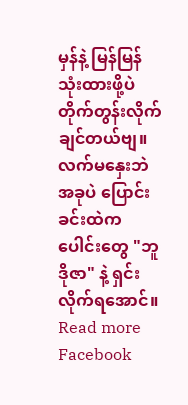မှန်နဲ့ မြန်မြန် သုံးထားဖို့ပဲ တိုက်တွန်းလိုက်ချင်တယ်ဗျ။ လက်မနှေးဘဲ အခုပဲ ပြောင်းခင်းထဲကပေါင်းတွေ "ဘူဒိုဇာ" နဲ့ ရှင်းလိုက်ရအောင်။
Read more Facebook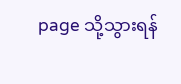page သို့သွားရန်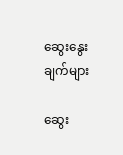ဆွေးနွေးချက်များ

ဆွေး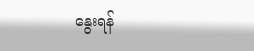နွေးရန်